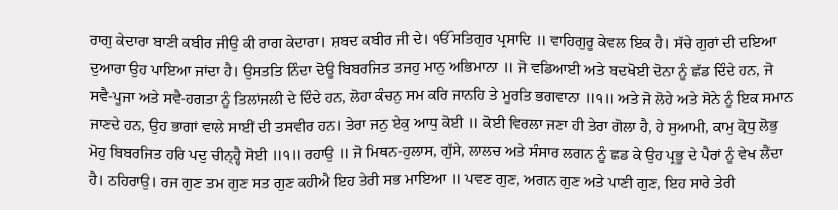ਰਾਗੁ ਕੇਦਾਰਾ ਬਾਣੀ ਕਬੀਰ ਜੀਉ ਕੀ ਰਾਗ ਕੇਦਾਰਾ। ਸ਼ਬਦ ਕਬੀਰ ਜੀ ਦੇ। ੴ ਸਤਿਗੁਰ ਪ੍ਰਸਾਦਿ ॥ ਵਾਹਿਗੁਰੂ ਕੇਵਲ ਇਕ ਹੈ। ਸੱਚੇ ਗੁਰਾਂ ਦੀ ਦਇਆ ਦੁਆਰਾ ਉਹ ਪਾਇਆ ਜਾਂਦਾ ਹੈ। ਉਸਤਤਿ ਨਿੰਦਾ ਦੋਊ ਬਿਬਰਜਿਤ ਤਜਹੁ ਮਾਨੁ ਅਭਿਮਾਨਾ ॥ ਜੋ ਵਡਿਆਈ ਅਤੇ ਬਦਖੋਈ ਦੋਨਾ ਨੂੰ ਛੱਡ ਦਿੰਦੇ ਹਨ, ਜੋ ਸਵੈ-ਪੂਜਾ ਅਤੇ ਸਵੈ-ਹਗਤਾ ਨੂੰ ਤਿਲਾਂਜਲੀ ਦੇ ਦਿੰਦੇ ਹਨ, ਲੋਹਾ ਕੰਚਨੁ ਸਮ ਕਰਿ ਜਾਨਹਿ ਤੇ ਮੂਰਤਿ ਭਗਵਾਨਾ ॥੧॥ ਅਤੇ ਜੋ ਲੋਹੇ ਅਤੇ ਸੋਨੇ ਨੂੰ ਇਕ ਸਮਾਨ ਜਾਣਦੇ ਹਨ, ਉਹ ਭਾਗਾਂ ਵਾਲੇ ਸਾਈਂ ਦੀ ਤਸਵੀਰ ਹਨ। ਤੇਰਾ ਜਨੁ ਏਕੁ ਆਧੁ ਕੋਈ ॥ ਕੋਈ ਵਿਰਲਾ ਜਣਾ ਹੀ ਤੇਰਾ ਗੋਲਾ ਹੈ, ਹੇ ਸੁਆਮੀ, ਕਾਮੁ ਕ੍ਰੋਧੁ ਲੋਭੁ ਮੋਹੁ ਬਿਬਰਜਿਤ ਹਰਿ ਪਦੁ ਚੀਨ੍ਹ੍ਹੈ ਸੋਈ ॥੧॥ ਰਹਾਉ ॥ ਜੋ ਮਿਥਨ-ਹੁਲਾਸ, ਗੁੱਸੇ, ਲਾਲਚ ਅਤੇ ਸੰਸਾਰ ਲਗਨ ਨੂੰ ਛਡ ਕੇ ਉਹ ਪ੍ਰਭੂ ਦੇ ਪੈਰਾਂ ਨੂੰ ਵੇਖ ਲੈਂਦਾ ਹੈ। ਠਹਿਰਾਉ। ਰਜ ਗੁਣ ਤਮ ਗੁਣ ਸਤ ਗੁਣ ਕਹੀਐ ਇਹ ਤੇਰੀ ਸਭ ਮਾਇਆ ॥ ਪਵਣ ਗੁਣ, ਅਗਨ ਗੁਣ ਅਤੇ ਪਾਣੀ ਗੁਣ, ਇਹ ਸਾਰੇ ਤੇਰੀ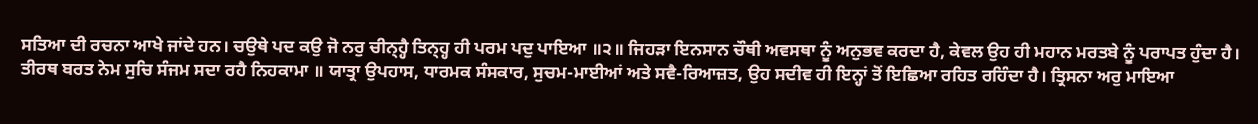ਸਤਿਆ ਦੀ ਰਚਨਾ ਆਖੇ ਜਾਂਦੇ ਹਨ। ਚਉਥੇ ਪਦ ਕਉ ਜੋ ਨਰੁ ਚੀਨ੍ਹ੍ਹੈ ਤਿਨ੍ਹ੍ਹ ਹੀ ਪਰਮ ਪਦੁ ਪਾਇਆ ॥੨॥ ਜਿਹੜਾ ਇਨਸਾਨ ਚੌਥੀ ਅਵਸਥਾ ਨੂੰ ਅਨੁਭਵ ਕਰਦਾ ਹੈ, ਕੇਵਲ ਉਹ ਹੀ ਮਹਾਨ ਮਰਤਬੇ ਨੂੰ ਪਰਾਪਤ ਹੁੰਦਾ ਹੈ। ਤੀਰਥ ਬਰਤ ਨੇਮ ਸੁਚਿ ਸੰਜਮ ਸਦਾ ਰਹੈ ਨਿਹਕਾਮਾ ॥ ਯਾਤ੍ਰਾ ਉਪਹਾਸ, ਧਾਰਮਕ ਸੰਸਕਾਰ, ਸੁਚਮ-ਮਾਈਆਂ ਅਤੇ ਸਵੈ-ਰਿਆਜ਼ਤ, ਉਹ ਸਦੀਵ ਹੀ ਇਨ੍ਹਾਂ ਤੋਂ ਇਛਿਆ ਰਹਿਤ ਰਹਿੰਦਾ ਹੈ। ਤ੍ਰਿਸਨਾ ਅਰੁ ਮਾਇਆ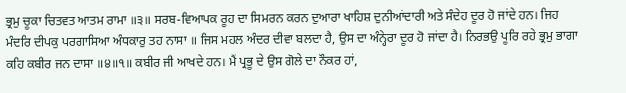ਭ੍ਰਮੁ ਚੂਕਾ ਚਿਤਵਤ ਆਤਮ ਰਾਮਾ ॥੩॥ ਸਰਬ-ਵਿਆਪਕ ਰੂਹ ਦਾ ਸਿਮਰਨ ਕਰਨ ਦੁਆਰਾ ਖਾਹਿਸ਼ ਦੁਨੀਆਂਦਾਰੀ ਅਤੇ ਸੰਦੇਹ ਦੂਰ ਹੋ ਜਾਂਦੇ ਹਨ। ਜਿਹ ਮੰਦਰਿ ਦੀਪਕੁ ਪਰਗਾਸਿਆ ਅੰਧਕਾਰੁ ਤਹ ਨਾਸਾ ॥ ਜਿਸ ਮਹਲ ਅੰਦਰ ਦੀਵਾ ਬਲਦਾ ਹੈ, ਉਸ ਦਾ ਅੰਨ੍ਹੇਰਾ ਦੂਰ ਹੋ ਜਾਂਦਾ ਹੈ। ਨਿਰਭਉ ਪੂਰਿ ਰਹੇ ਭ੍ਰਮੁ ਭਾਗਾ ਕਹਿ ਕਬੀਰ ਜਨ ਦਾਸਾ ॥੪॥੧॥ ਕਬੀਰ ਜੀ ਆਖਦੇ ਹਨ। ਮੈਂ ਪ੍ਰਭੂ ਦੇ ਉਸ ਗੋਲੇ ਦਾ ਨੌਕਰ ਹਾਂ,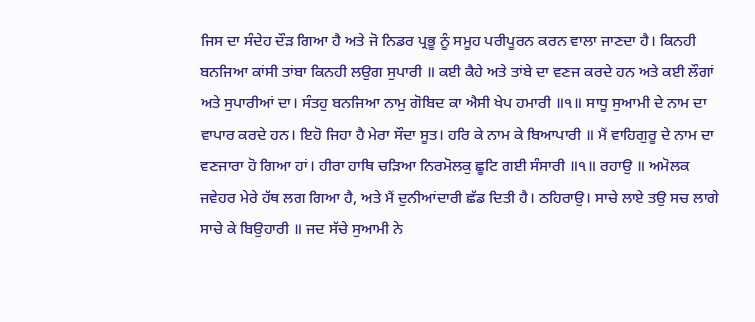ਜਿਸ ਦਾ ਸੰਦੇਹ ਦੌੜ ਗਿਆ ਹੈ ਅਤੇ ਜੋ ਨਿਡਰ ਪ੍ਰਭੂ ਨੂੰ ਸਮੂਹ ਪਰੀਪੂਰਨ ਕਰਨ ਵਾਲਾ ਜਾਣਦਾ ਹੈ। ਕਿਨਹੀ ਬਨਜਿਆ ਕਾਂਸੀ ਤਾਂਬਾ ਕਿਨਹੀ ਲਉਗ ਸੁਪਾਰੀ ॥ ਕਈ ਕੈਹੇ ਅਤੇ ਤਾਂਬੇ ਦਾ ਵਣਜ ਕਰਦੇ ਹਨ ਅਤੇ ਕਈ ਲੌਗਾਂ ਅਤੇ ਸੁਪਾਰੀਆਂ ਦਾ। ਸੰਤਹੁ ਬਨਜਿਆ ਨਾਮੁ ਗੋਬਿਦ ਕਾ ਐਸੀ ਖੇਪ ਹਮਾਰੀ ॥੧॥ ਸਾਧੂ ਸੁਆਮੀ ਦੇ ਨਾਮ ਦਾ ਵਾਪਾਰ ਕਰਦੇ ਹਨ। ਇਹੋ ਜਿਹਾ ਹੈ ਮੇਰਾ ਸੌਦਾ ਸੂਤ। ਹਰਿ ਕੇ ਨਾਮ ਕੇ ਬਿਆਪਾਰੀ ॥ ਮੈਂ ਵਾਹਿਗੁਰੂ ਦੇ ਨਾਮ ਦਾ ਵਣਜਾਰਾ ਹੋ ਗਿਆ ਹਾਂ। ਹੀਰਾ ਹਾਥਿ ਚੜਿਆ ਨਿਰਮੋਲਕੁ ਛੂਟਿ ਗਈ ਸੰਸਾਰੀ ॥੧॥ ਰਹਾਉ ॥ ਅਮੋਲਕ ਜਵੇਹਰ ਮੇਰੇ ਹੱਥ ਲਗ ਗਿਆ ਹੈ, ਅਤੇ ਮੈਂ ਦੁਨੀਆਂਦਾਰੀ ਛੱਡ ਦਿਤੀ ਹੈ। ਠਹਿਰਾਉ। ਸਾਚੇ ਲਾਏ ਤਉ ਸਚ ਲਾਗੇ ਸਾਚੇ ਕੇ ਬਿਉਹਾਰੀ ॥ ਜਦ ਸੱਚੇ ਸੁਆਮੀ ਨੇ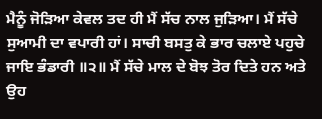ਮੈਨੂੰ ਜੋੜਿਆ ਕੇਵਲ ਤਦ ਹੀ ਮੈਂ ਸੱਚ ਨਾਲ ਜੁੜਿਆ। ਮੈਂ ਸੱਚੇ ਸੁਆਮੀ ਦਾ ਵਪਾਰੀ ਹਾਂ। ਸਾਚੀ ਬਸਤੁ ਕੇ ਭਾਰ ਚਲਾਏ ਪਹੁਚੇ ਜਾਇ ਭੰਡਾਰੀ ॥੨॥ ਮੈਂ ਸੱਚੇ ਮਾਲ ਦੇ ਬੋਝ ਤੋਰ ਦਿਤੇ ਹਨ ਅਤੇ ਉਹ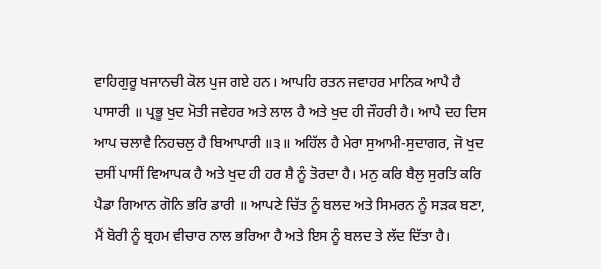ਵਾਹਿਗੁਰੂ ਖਜਾਨਚੀ ਕੋਲ ਪੁਜ ਗਏ ਹਨ। ਆਪਹਿ ਰਤਨ ਜਵਾਹਰ ਮਾਨਿਕ ਆਪੈ ਹੈ ਪਾਸਾਰੀ ॥ ਪ੍ਰਭੂ ਖੁਦ ਮੋਤੀ ਜਵੇਹਰ ਅਤੇ ਲਾਲ ਹੈ ਅਤੇ ਖੁਦ ਹੀ ਜੌਹਰੀ ਹੈ। ਆਪੈ ਦਹ ਦਿਸ ਆਪ ਚਲਾਵੈ ਨਿਹਚਲੁ ਹੈ ਬਿਆਪਾਰੀ ॥੩॥ ਅਹਿੱਲ ਹੈ ਮੇਰਾ ਸੁਆਮੀ-ਸੁਦਾਗਰ, ਜੋ ਖੁਦ ਦਸੀਂ ਪਾਸੀਂ ਵਿਆਪਕ ਹੈ ਅਤੇ ਖੁਦ ਹੀ ਹਰ ਸ਼ੈ ਨੂੰ ਤੋਰਦਾ ਹੈ। ਮਨੁ ਕਰਿ ਬੈਲੁ ਸੁਰਤਿ ਕਰਿ ਪੈਡਾ ਗਿਆਨ ਗੋਨਿ ਭਰਿ ਡਾਰੀ ॥ ਆਪਣੇ ਚਿੱਤ ਨੂੰ ਬਲਦ ਅਤੇ ਸਿਮਰਨ ਨੂੰ ਸੜਕ ਬਣਾ, ਮੈਂ ਬੋਰੀ ਨੂੰ ਬ੍ਰਹਮ ਵੀਚਾਰ ਨਾਲ ਭਰਿਆ ਹੈ ਅਤੇ ਇਸ ਨੂੰ ਬਲਦ ਤੇ ਲੱਦ ਦਿੱਤਾ ਹੈ।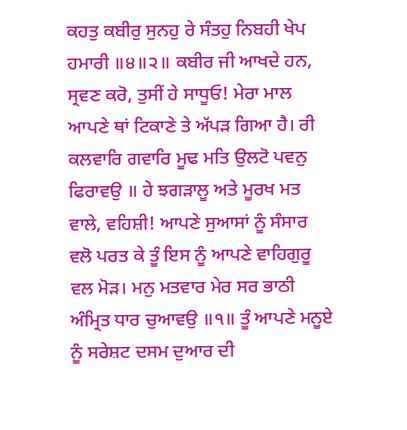ਕਹਤੁ ਕਬੀਰੁ ਸੁਨਹੁ ਰੇ ਸੰਤਹੁ ਨਿਬਹੀ ਖੇਪ ਹਮਾਰੀ ॥੪॥੨॥ ਕਬੀਰ ਜੀ ਆਖਦੇ ਹਨ, ਸ੍ਰਵਣ ਕਰੋ, ਤੁਸੀਂ ਹੇ ਸਾਧੂਓ! ਮੇਰਾ ਮਾਲ ਆਪਣੇ ਥਾਂ ਟਿਕਾਣੇ ਤੇ ਅੱਪੜ ਗਿਆ ਹੈ। ਰੀ ਕਲਵਾਰਿ ਗਵਾਰਿ ਮੂਢ ਮਤਿ ਉਲਟੋ ਪਵਨੁ ਫਿਰਾਵਉ ॥ ਹੇ ਝਗੜਾਲੂ ਅਤੇ ਮੂਰਖ ਮਤ ਵਾਲੇ, ਵਹਿਸ਼ੀ! ਆਪਣੇ ਸੁਆਸਾਂ ਨੂੰ ਸੰਸਾਰ ਵਲੋ ਪਰਤ ਕੇ ਤੂੰ ਇਸ ਨੂੰ ਆਪਣੇ ਵਾਹਿਗੁਰੂ ਵਲ ਮੋੜ। ਮਨੁ ਮਤਵਾਰ ਮੇਰ ਸਰ ਭਾਠੀ ਅੰਮ੍ਰਿਤ ਧਾਰ ਚੁਆਵਉ ॥੧॥ ਤੂੰ ਆਪਣੇ ਮਨੂਏ ਨੂੰ ਸਰੇਸ਼ਟ ਦਸਮ ਦੁਆਰ ਦੀ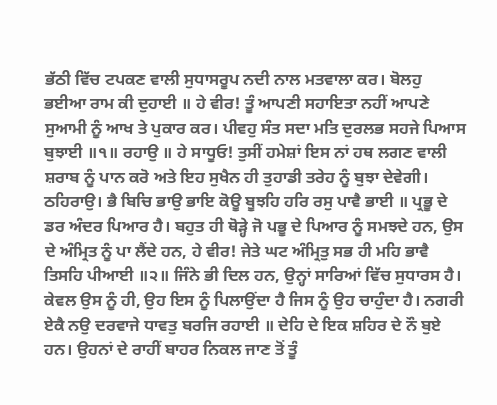ਭੱਠੀ ਵਿੱਚ ਟਪਕਣ ਵਾਲੀ ਸੁਧਾਸਰੂਪ ਨਦੀ ਨਾਲ ਮਤਵਾਲਾ ਕਰ। ਬੋਲਹੁ ਭਈਆ ਰਾਮ ਕੀ ਦੁਹਾਈ ॥ ਹੇ ਵੀਰ! ਤੂੰ ਆਪਣੀ ਸਹਾਇਤਾ ਨਹੀਂ ਆਪਣੇ ਸੁਆਮੀ ਨੂੰ ਆਖ ਤੇ ਪੁਕਾਰ ਕਰ। ਪੀਵਹੁ ਸੰਤ ਸਦਾ ਮਤਿ ਦੁਰਲਭ ਸਹਜੇ ਪਿਆਸ ਬੁਝਾਈ ॥੧॥ ਰਹਾਉ ॥ ਹੇ ਸਾਧੂਓ! ਤੁਸੀਂ ਹਮੇਸ਼ਾਂ ਇਸ ਨਾਂ ਹਥ ਲਗਣ ਵਾਲੀ ਸ਼ਰਾਬ ਨੂੰ ਪਾਨ ਕਰੋ ਅਤੇ ਇਹ ਸੁਖੈਨ ਹੀ ਤੁਹਾਡੀ ਤਰੇਹ ਨੂੰ ਬੁਝਾ ਦੇਵੇਗੀ। ਠਹਿਰਾਉ। ਭੈ ਬਿਚਿ ਭਾਉ ਭਾਇ ਕੋਊ ਬੂਝਹਿ ਹਰਿ ਰਸੁ ਪਾਵੈ ਭਾਈ ॥ ਪ੍ਰਭੂ ਦੇ ਡਰ ਅੰਦਰ ਪਿਆਰ ਹੈ। ਬਹੁਤ ਹੀ ਥੋੜ੍ਹੇ ਜੋ ਪਭੂ ਦੇ ਪਿਆਰ ਨੂੰ ਸਮਝਦੇ ਹਨ, ਉਸ ਦੇ ਅੰਮ੍ਰਿਤ ਨੂੰ ਪਾ ਲੈਂਦੇ ਹਨ, ਹੇ ਵੀਰ! ਜੇਤੇ ਘਟ ਅੰਮ੍ਰਿਤੁ ਸਭ ਹੀ ਮਹਿ ਭਾਵੈ ਤਿਸਹਿ ਪੀਆਈ ॥੨॥ ਜਿੰਨੇ ਭੀ ਦਿਲ ਹਨ, ਉਨ੍ਹਾਂ ਸਾਰਿਆਂ ਵਿੱਚ ਸੁਧਾਰਸ ਹੈ। ਕੇਵਲ ਉਸ ਨੂੰ ਹੀ, ਉਹ ਇਸ ਨੂੰ ਪਿਲਾਉਂਦਾ ਹੈ ਜਿਸ ਨੂੰ ਉਹ ਚਾਹੁੰਦਾ ਹੈ। ਨਗਰੀ ਏਕੈ ਨਉ ਦਰਵਾਜੇ ਧਾਵਤੁ ਬਰਜਿ ਰਹਾਈ ॥ ਦੇਹਿ ਦੇ ਇਕ ਸ਼ਹਿਰ ਦੇ ਨੌ ਬੁਏ ਹਨ। ਉਹਨਾਂ ਦੇ ਰਾਹੀਂ ਬਾਹਰ ਨਿਕਲ ਜਾਣ ਤੋਂ ਤੂੰ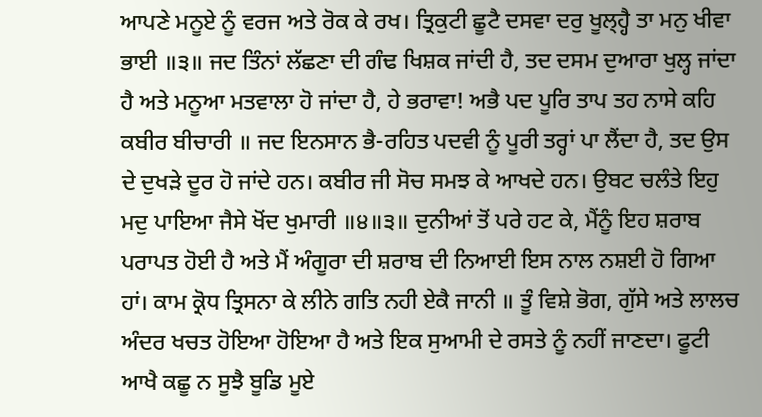ਆਪਣੇ ਮਨੂਏ ਨੂੰ ਵਰਜ ਅਤੇ ਰੋਕ ਕੇ ਰਖ। ਤ੍ਰਿਕੁਟੀ ਛੂਟੈ ਦਸਵਾ ਦਰੁ ਖੂਲ੍ਹ੍ਹੈ ਤਾ ਮਨੁ ਖੀਵਾ ਭਾਈ ॥੩॥ ਜਦ ਤਿੰਨਾਂ ਲੱਛਣਾ ਦੀ ਗੰਢ ਖਿਸ਼ਕ ਜਾਂਦੀ ਹੈ, ਤਦ ਦਸਮ ਦੁਆਰਾ ਖੁਲ੍ਹ ਜਾਂਦਾ ਹੈ ਅਤੇ ਮਨੂਆ ਮਤਵਾਲਾ ਹੋ ਜਾਂਦਾ ਹੈ, ਹੇ ਭਰਾਵਾ! ਅਭੈ ਪਦ ਪੂਰਿ ਤਾਪ ਤਹ ਨਾਸੇ ਕਹਿ ਕਬੀਰ ਬੀਚਾਰੀ ॥ ਜਦ ਇਨਸਾਨ ਭੈ-ਰਹਿਤ ਪਦਵੀ ਨੂੰ ਪੂਰੀ ਤਰ੍ਹਾਂ ਪਾ ਲੈਂਦਾ ਹੈ, ਤਦ ਉਸ ਦੇ ਦੁਖੜੇ ਦੂਰ ਹੋ ਜਾਂਦੇ ਹਨ। ਕਬੀਰ ਜੀ ਸੋਚ ਸਮਝ ਕੇ ਆਖਦੇ ਹਨ। ਉਬਟ ਚਲੰਤੇ ਇਹੁ ਮਦੁ ਪਾਇਆ ਜੈਸੇ ਖੋਂਦ ਖੁਮਾਰੀ ॥੪॥੩॥ ਦੁਨੀਆਂ ਤੋਂ ਪਰੇ ਹਟ ਕੇ, ਮੈਂਨੂੰ ਇਹ ਸ਼ਰਾਬ ਪਰਾਪਤ ਹੋਈ ਹੈ ਅਤੇ ਮੈਂ ਅੰਗੂਰਾ ਦੀ ਸ਼ਰਾਬ ਦੀ ਨਿਆਈ ਇਸ ਨਾਲ ਨਸ਼ਈ ਹੋ ਗਿਆ ਹਾਂ। ਕਾਮ ਕ੍ਰੋਧ ਤ੍ਰਿਸਨਾ ਕੇ ਲੀਨੇ ਗਤਿ ਨਹੀ ਏਕੈ ਜਾਨੀ ॥ ਤੂੰ ਵਿਸ਼ੇ ਭੋਗ, ਗੁੱਸੇ ਅਤੇ ਲਾਲਚ ਅੰਦਰ ਖਚਤ ਹੋਇਆ ਹੋਇਆ ਹੈ ਅਤੇ ਇਕ ਸੁਆਮੀ ਦੇ ਰਸਤੇ ਨੂੰ ਨਹੀਂ ਜਾਣਦਾ। ਫੂਟੀ ਆਖੈ ਕਛੂ ਨ ਸੂਝੈ ਬੂਡਿ ਮੂਏ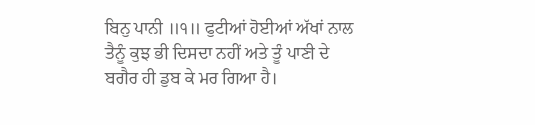ਬਿਨੁ ਪਾਨੀ ॥੧॥ ਫੁਟੀਆਂ ਹੋਈਆਂ ਅੱਖਾਂ ਨਾਲ ਤੈਨੂੰ ਕੁਝ ਭੀ ਦਿਸਦਾ ਨਹੀਂ ਅਤੇ ਤੂੰ ਪਾਣੀ ਦੇ ਬਗੈਰ ਹੀ ਡੁਬ ਕੇ ਮਰ ਗਿਆ ਹੈ।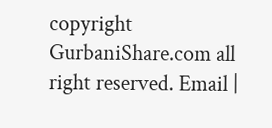copyright GurbaniShare.com all right reserved. Email |